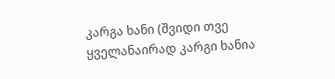კარგა ხანი (შვიდი თვე ყველანაირად კარგი ხანია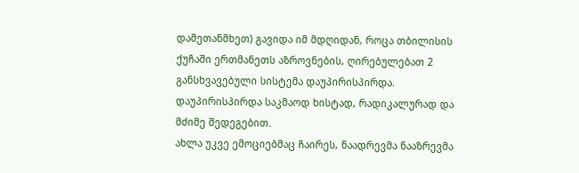დამეთანმხეთ) გავიდა იმ მდღიდან, როცა თბილისის ქუჩაში ერთმანეთს აზროვნების, ღირებულებათ 2 განსხვავებული სისტემა დაუპირისპირდა.
დაუპირისპირდა საკმაოდ ხისტად, რადიკალურად და მძიმე შედეგებით.
ახლა უკვე ემოციებმაც ჩაირეს, ნაადრევმა ნააზრევმა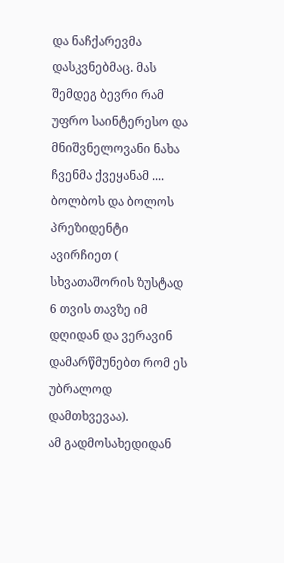და ნაჩქარევმა დასკვნებმაც. მას შემდეგ ბევრი რამ უფრო საინტერესო და მნიშვნელოვანი ნახა ჩვენმა ქვეყანამ .... ბოლბოს და ბოლოს პრეზიდენტი ავირჩიეთ ( სხვათაშორის ზუსტად 6 თვის თავზე იმ დღიდან და ვერავინ დამარწმუნებთ რომ ეს უბრალოდ დამთხვევაა).
ამ გადმოსახედიდან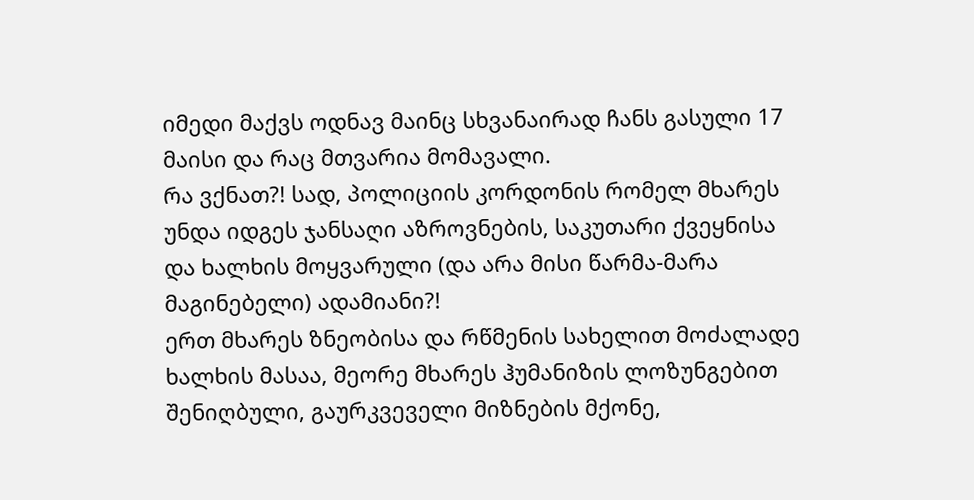იმედი მაქვს ოდნავ მაინც სხვანაირად ჩანს გასული 17 მაისი და რაც მთვარია მომავალი.
რა ვქნათ?! სად, პოლიციის კორდონის რომელ მხარეს უნდა იდგეს ჯანსაღი აზროვნების, საკუთარი ქვეყნისა და ხალხის მოყვარული (და არა მისი წარმა-მარა მაგინებელი) ადამიანი?!
ერთ მხარეს ზნეობისა და რწმენის სახელით მოძალადე ხალხის მასაა, მეორე მხარეს ჰუმანიზის ლოზუნგებით შენიღბული, გაურკვეველი მიზნების მქონე,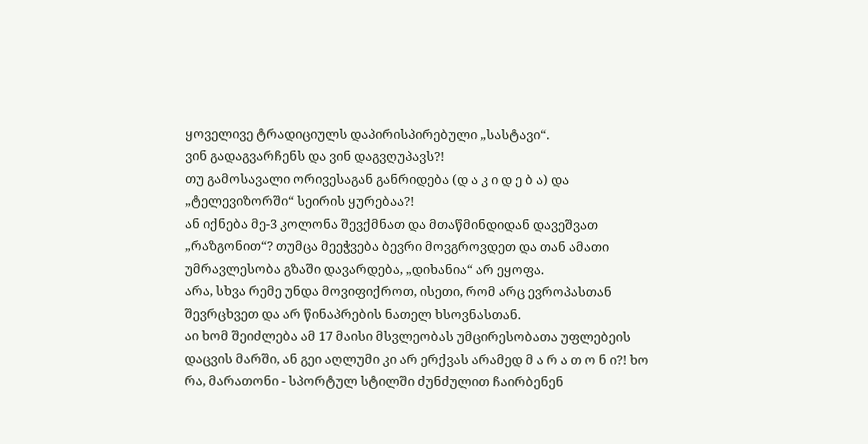ყოველივე ტრადიციულს დაპირისპირებული „სასტავი“.
ვინ გადაგვარჩენს და ვინ დაგვღუპავს?!
თუ გამოსავალი ორივესაგან განრიდება (დ ა კ ი დ ე ბ ა) და „ტელევიზორში“ სეირის ყურებაა?!
ან იქნება მე-3 კოლონა შევქმნათ და მთაწმინდიდან დავეშვათ „რაზგონით“? თუმცა მეეჭვება ბევრი მოვგროვდეთ და თან ამათი უმრავლესობა გზაში დავარდება, „დიხანია“ არ ეყოფა.
არა, სხვა რემე უნდა მოვიფიქროთ, ისეთი, რომ არც ევროპასთან შევრცხვეთ და არ წინაპრების ნათელ ხსოვნასთან.
აი ხომ შეიძლება ამ 17 მაისი მსვლეობას უმცირესობათა უფლებეის დაცვის მარში, ან გეი აღლუმი კი არ ერქვას არამედ მ ა რ ა თ ო ნ ი?! ხო რა, მარათონი - სპორტულ სტილში ძუნძულით ჩაირბენენ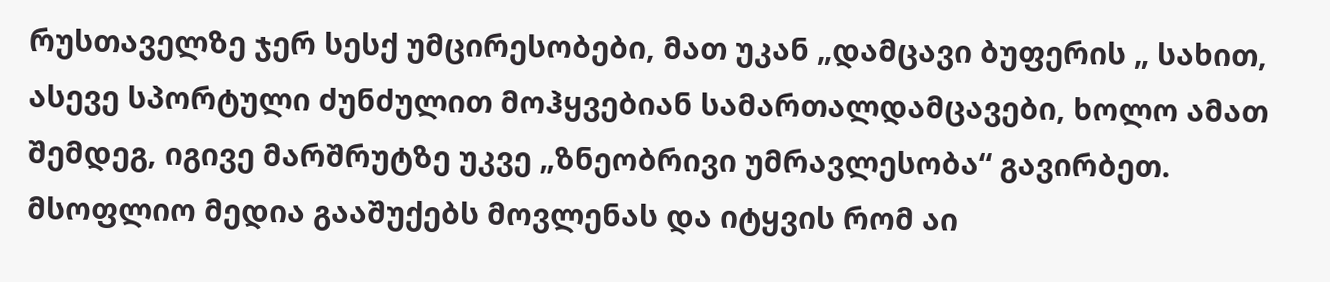რუსთაველზე ჯერ სესქ უმცირესობები, მათ უკან „დამცავი ბუფერის „ სახით, ასევე სპორტული ძუნძულით მოჰყვებიან სამართალდამცავები, ხოლო ამათ შემდეგ, იგივე მარშრუტზე უკვე „ზნეობრივი უმრავლესობა“ გავირბეთ. მსოფლიო მედია გააშუქებს მოვლენას და იტყვის რომ აი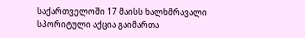საქართველოში 17 მაისს ხალხმრავალი სპორიტული აქცია გაიმართა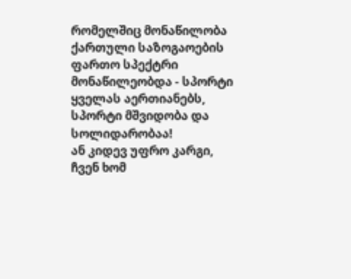რომელშიც მონაწილობა ქართული საზოგაოების ფართო სპექტრი მონაწილეობდა - სპორტი ყველას აერთიანებს, სპორტი მშვიდობა და სოლიდარობაა!
ან კიდევ უფრო კარგი,
ჩვენ ხომ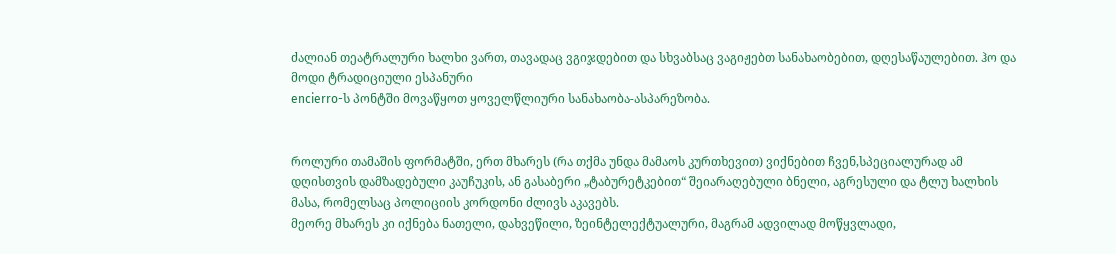ძალიან თეატრალური ხალხი ვართ, თავადაც ვგიჯდებით და სხვაბსაც ვაგიჟებთ სანახაობებით, დღესაწაულებით. ჰო და მოდი ტრადიციული ესპანური
encierro-ს პონტში მოვაწყოთ ყოველწლიური სანახაობა-ასპარეზობა.


როლური თამაშის ფორმატში, ერთ მხარეს (რა თქმა უნდა მამაოს კურთხევით) ვიქნებით ჩვენ,სპეციალურად ამ დღისთვის დამზადებული კაუჩუკის, ან გასაბერი „ტაბურეტკებით“ შეიარაღებული ბნელი, აგრესული და ტლუ ხალხის მასა, რომელსაც პოლიციის კორდონი ძლივს აკავებს.
მეორე მხარეს კი იქნება ნათელი, დახვეწილი, ზეინტელექტუალური, მაგრამ ადვილად მოწყვლადი,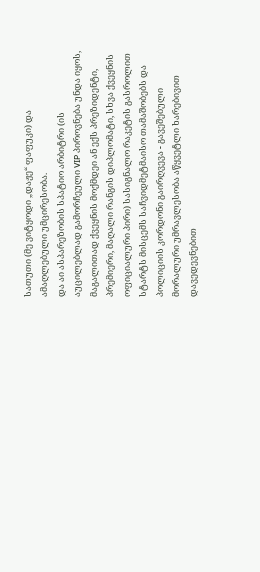სათუთი (მე ვიტყოდი „დაჟე“ ფაფუკი) და ამაღლებული უმცირესობა.
და აი ასპარეზობის სპატიო არბიტრი (ის აუცილებლად გამორჩეული VIP პიროვნება უნდა იყოს, მაგალითად ქვეყნის მოქმდეი ან ექს პრეზიდენტი, პრემიერი, მაღალი რანგის დიპლომატი, სხვა ქვეყნის ოფიციალური პირი) სასიგნალო რაკეტის გასროლით სტარტს მისცემს საჩვიდმეტმაისო თამაშობებს და პოლიციის კორდონი გაირღვევა - გავეშებული მორალური უმრავლესობა აწყვეტლი ხარებივით დავედევნებით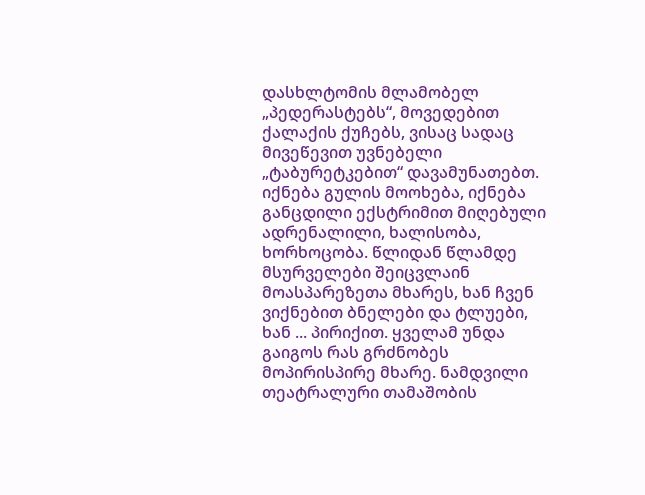დასხლტომის მლამობელ „პედერასტებს“, მოვედებით ქალაქის ქუჩებს, ვისაც სადაც მივეწევით უვნებელი „ტაბურეტკებით“ დავამუნათებთ. იქნება გულის მოოხება, იქნება განცდილი ექსტრიმით მიღებული ადრენალილი, ხალისობა, ხორხოცობა. წლიდან წლამდე მსურველები შეიცვლაინ მოასპარეზეთა მხარეს, ხან ჩვენ ვიქნებით ბნელები და ტლუები, ხან ... პირიქით. ყველამ უნდა გაიგოს რას გრძნობეს მოპირისპირე მხარე. ნამდვილი თეატრალური თამაშობის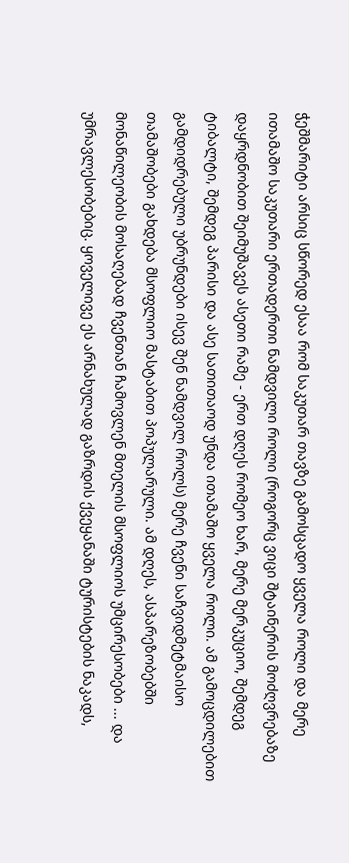ჭეშმარიტი არსიც სწორედ ესაა რომ საკუთარ თავზე გამოსცადო ყველა როლი და მერე ითამაშო საკუთარი ერთადერთი ნამდვილი როლი (როგორც ვიცი შტაინერის მოძღვრებაზე დაყრდნობით შეიმუშავეს ასეთი რამე - ერთ დღეს რომეო ხარ, მერე მერკუციო, შემდეგ ტიბალტი, შემდეგ პარისი და ასე სათითაოდ უნდა ითამაშო ყველა როლი. ამ გამოცდილებით გამდიდრებული უბრუნდები ისევ შენ ნამდვილ როლს) მერე ჩვენი საჩვიდმეტმაისო თამაშობები გახდება მსოფლიო მასტაბით პოპულარული. ამ დღეს, ასპარეზობებში მონაწილეობის მოსაღებად ჩვენთან ჩამოვლენ მთელის მსოფლიოს უმცირესობები ... და უმრავლესობებიც. ყოველივე ეს არნახულად გაზრდის ქვეყანაში ტურისტების ნაკადს,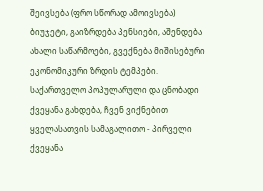შეივსება (ფრო სწორად ამოივსება) ბიუჯეტი, გაიზრდება პენსიები, აშენდება ახალი საწარმოები, გვექნება მიშისებური ეკონომიკური ზრდის ტემპები.
საქართველო პოპულარული და ცნობადი ქვეყანა გახდება, ჩვენ ვიქნებით ყველასათვის სამაგალითო - პირველი ქვეყანა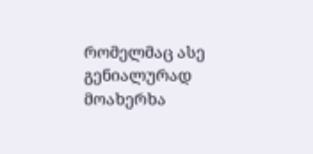რომელმაც ასე გენიალურად მოახერხა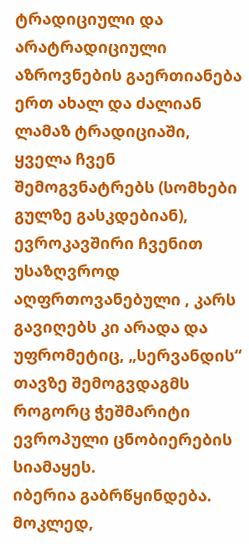ტრადიციული და არატრადიციული აზროვნების გაერთიანება ერთ ახალ და ძალიან ლამაზ ტრადიციაში, ყველა ჩვენ შემოგვნატრებს (სომხები გულზე გასკდებიან), ევროკავშირი ჩვენით უსაზღვროდ აღფრთოვანებული , კარს გავიღებს კი არადა და უფრომეტიც, „სერვანდის“ თავზე შემოგვდაგმს როგორც ჭეშმარიტი ევროპული ცნობიერების სიამაყეს.
იბერია გაბრწყინდება.
მოკლედ,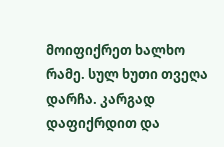მოიფიქრეთ ხალხო რამე. სულ ხუთი თვეღა დარჩა. კარგად დაფიქრდით და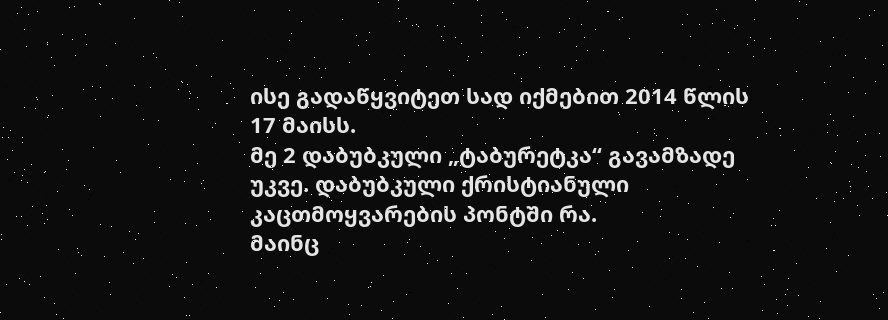ისე გადაწყვიტეთ სად იქმებით 2014 წლის 17 მაისს.
მე 2 დაბუბკული „ტაბურეტკა“ გავამზადე უკვე. დაბუბკული ქრისტიანული კაცთმოყვარების პონტში რა.
მაინც